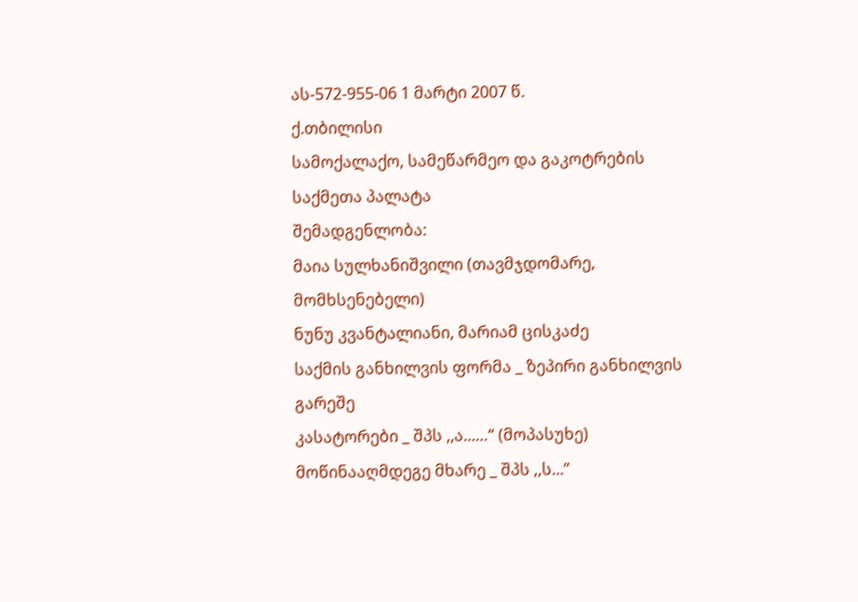ას-572-955-06 1 მარტი 2007 წ.
ქ.თბილისი
სამოქალაქო, სამეწარმეო და გაკოტრების
საქმეთა პალატა
შემადგენლობა:
მაია სულხანიშვილი (თავმჯდომარე, მომხსენებელი)
ნუნუ კვანტალიანი, მარიამ ცისკაძე
საქმის განხილვის ფორმა _ ზეპირი განხილვის გარეშე
კასატორები _ შპს ,,ა...…“ (მოპასუხე)
მოწინააღმდეგე მხარე _ შპს ,,ს...”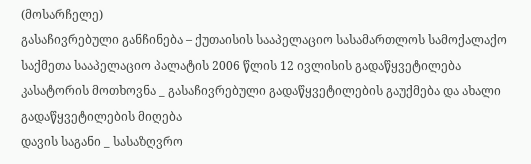(მოსარჩელე)
გასაჩივრებული განჩინება – ქუთაისის სააპელაციო სასამართლოს სამოქალაქო საქმეთა სააპელაციო პალატის 2006 წლის 12 ივლისის გადაწყვეტილება
კასატორის მოთხოვნა _ გასაჩივრებული გადაწყვეტილების გაუქმება და ახალი გადაწყვეტილების მიღება
დავის საგანი _ სასაზღვრო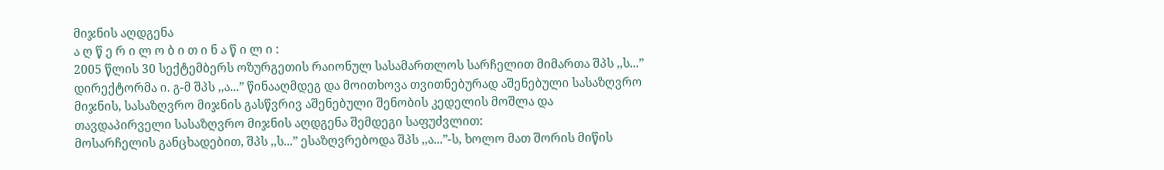მიჯნის აღდგენა
ა ღ წ ე რ ი ლ ო ბ ი თ ი ნ ა წ ი ლ ი :
2005 წლის 30 სექტემბერს ოზურგეთის რაიონულ სასამართლოს სარჩელით მიმართა შპს ,,ს...” დირექტორმა ი. გ-მ შპს ,,ა...” წინააღმდეგ და მოითხოვა თვითნებურად აშენებული სასაზღვრო მიჯნის, სასაზღვრო მიჯნის გასწვრივ აშენებული შენობის კედელის მოშლა და
თავდაპირველი სასაზღვრო მიჯნის აღდგენა შემდეგი საფუძვლით:
მოსარჩელის განცხადებით, შპს ,,ს...” ესაზღვრებოდა შპს ,,ა...”-ს, ხოლო მათ შორის მიწის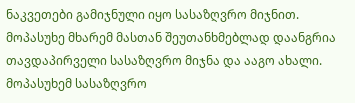ნაკვეთები გამიჯნული იყო სასაზღვრო მიჯნით. მოპასუხე მხარემ მასთან შეუთანხმებლად დაანგრია თავდაპირველი სასაზღვრო მიჯნა და ააგო ახალი. მოპასუხემ სასაზღვრო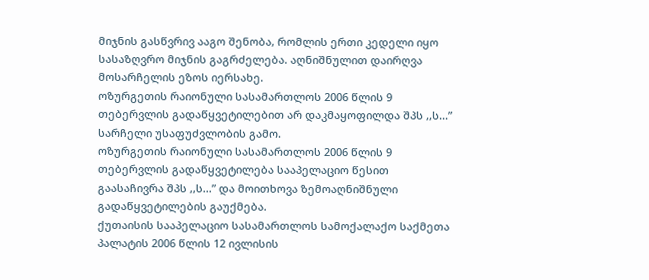მიჯნის გასწვრივ ააგო შენობა, რომლის ერთი კედელი იყო სასაზღვრო მიჯნის გაგრძელება. აღნიშნულით დაირღვა მოსარჩელის ეზოს იერსახე.
ოზურგეთის რაიონული სასამართლოს 2006 წლის 9 თებერვლის გადაწყვეტილებით არ დაკმაყოფილდა შპს ,,ს...” სარჩელი უსაფუძვლობის გამო.
ოზურგეთის რაიონული სასამართლოს 2006 წლის 9 თებერვლის გადაწყვეტილება სააპელაციო წესით გაასაჩივრა შპს ,,ს...” და მოითხოვა ზემოაღნიშნული გადაწყვეტილების გაუქმება.
ქუთაისის სააპელაციო სასამართლოს სამოქალაქო საქმეთა პალატის 2006 წლის 12 ივლისის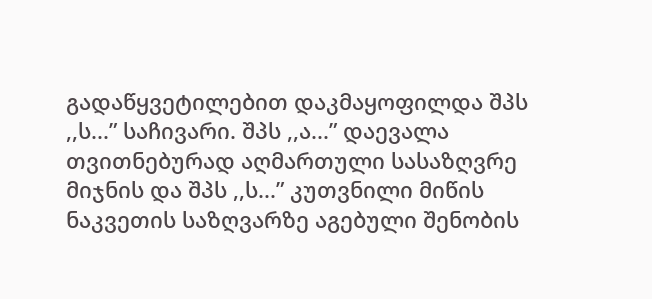გადაწყვეტილებით დაკმაყოფილდა შპს ,,ს...” საჩივარი. შპს ,,ა...” დაევალა თვითნებურად აღმართული სასაზღვრე მიჯნის და შპს ,,ს...” კუთვნილი მიწის ნაკვეთის საზღვარზე აგებული შენობის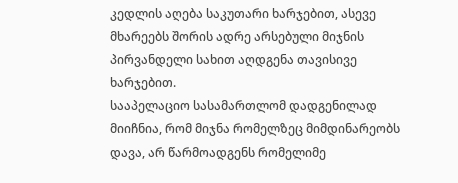კედლის აღება საკუთარი ხარჯებით, ასევე მხარეებს შორის ადრე არსებული მიჯნის პირვანდელი სახით აღდგენა თავისივე ხარჯებით.
სააპელაციო სასამართლომ დადგენილად მიიჩნია, რომ მიჯნა რომელზეც მიმდინარეობს დავა, არ წარმოადგენს რომელიმე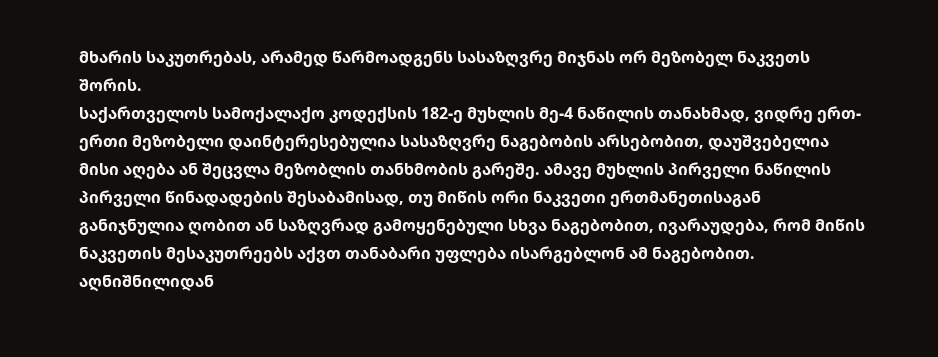მხარის საკუთრებას, არამედ წარმოადგენს სასაზღვრე მიჯნას ორ მეზობელ ნაკვეთს შორის.
საქართველოს სამოქალაქო კოდექსის 182-ე მუხლის მე-4 ნაწილის თანახმად, ვიდრე ერთ-ერთი მეზობელი დაინტერესებულია სასაზღვრე ნაგებობის არსებობით, დაუშვებელია მისი აღება ან შეცვლა მეზობლის თანხმობის გარეშე. ამავე მუხლის პირველი ნაწილის პირველი წინადადების შესაბამისად, თუ მიწის ორი ნაკვეთი ერთმანეთისაგან განიჯნულია ღობით ან საზღვრად გამოყენებული სხვა ნაგებობით, ივარაუდება, რომ მიწის ნაკვეთის მესაკუთრეებს აქვთ თანაბარი უფლება ისარგებლონ ამ ნაგებობით.
აღნიშნილიდან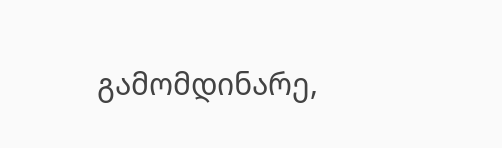გამომდინარე,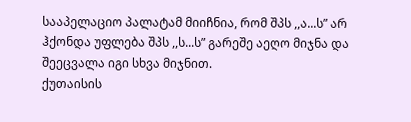სააპელაციო პალატამ მიიჩნია, რომ შპს ,,ა...ს” არ ჰქონდა უფლება შპს ,,ს...ს” გარეშე აეღო მიჯნა და შეეცვალა იგი სხვა მიჯნით.
ქუთაისის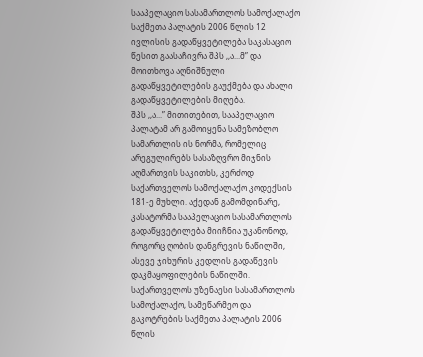სააპელაციო სასამართლოს სამოქალაქო საქმეთა პალატის 2006 წლის 12 ივლისის გადაწყვეტილება საკასაციო წესით გაასაჩივრა შპს ,,ა...მ” და მოითხოვა აღნიშნული გადაწყვეტილების გაუქმება და ახალი გადაწყვეტილების მიღება.
შპს ,,ა...” მითითებით, სააპელაციო პალატამ არ გამოიყენა სამეზობლო სამართლის ის ნორმა, რომელიც არეგულირებს სასაზღვრო მიჯნის აღმართვის საკითხს, კერძოდ საქართველოს სამოქალაქო კოდექსის 181-ე მუხლი. აქედან გამომდინარე, კასატორმა სააპელაციო სასამართლოს გადაწყვეტილება მიიჩნია უკანონოდ, როგორც ღობის დანგრევის ნაწილში, ასევე ჯიხურის კედლის გადაწევის დაკმაყოფილების ნაწილში.
საქართველოს უზენაესი სასამართლოს სამოქალაქო, სამეწარმეო და გაკოტრების საქმეთა პალატის 2006 წლის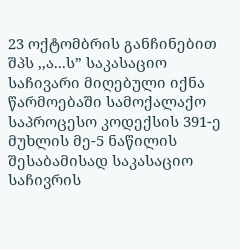23 ოქტომბრის განჩინებით შპს ,,ა...ს” საკასაციო საჩივარი მიღებული იქნა წარმოებაში სამოქალაქო საპროცესო კოდექსის 391-ე მუხლის მე-5 ნაწილის შესაბამისად საკასაციო საჩივრის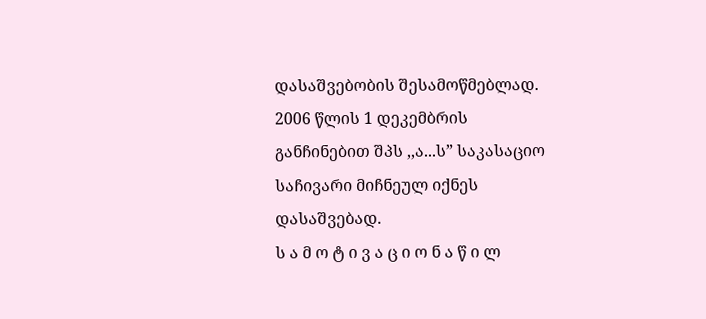დასაშვებობის შესამოწმებლად. 2006 წლის 1 დეკემბრის განჩინებით შპს ,,ა...ს” საკასაციო საჩივარი მიჩნეულ იქნეს დასაშვებად.
ს ა მ ო ტ ი ვ ა ც ი ო ნ ა წ ი ლ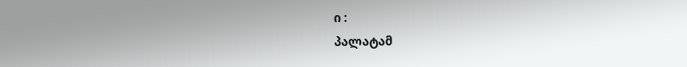ი :
პალატამ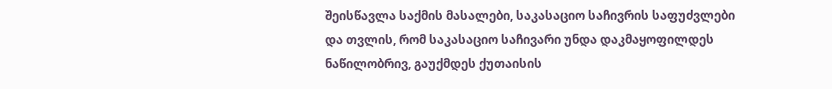შეისწავლა საქმის მასალები, საკასაციო საჩივრის საფუძვლები და თვლის, რომ საკასაციო საჩივარი უნდა დაკმაყოფილდეს ნაწილობრივ, გაუქმდეს ქუთაისის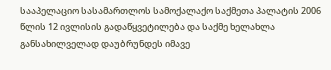სააპელაციო სასამართლოს სამოქალაქო საქმეთა პალატის 2006 წლის 12 ივლისის გადაწყვეტილება და საქმე ხელახლა განსახილველად დაუბრუნდეს იმავე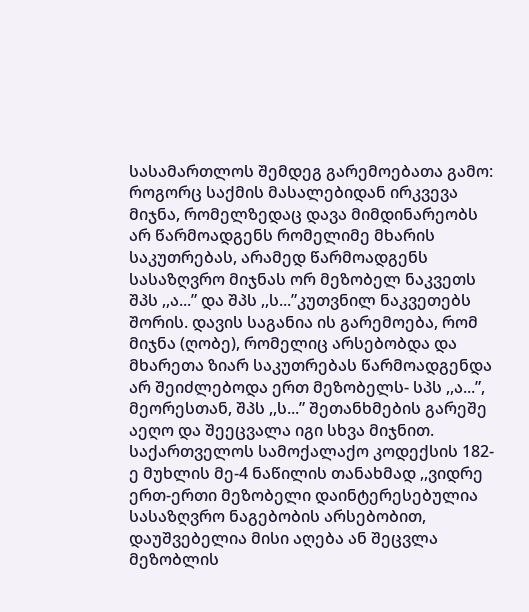სასამართლოს შემდეგ გარემოებათა გამო:
როგორც საქმის მასალებიდან ირკვევა მიჯნა, რომელზედაც დავა მიმდინარეობს არ წარმოადგენს რომელიმე მხარის საკუთრებას, არამედ წარმოადგენს სასაზღვრო მიჯნას ორ მეზობელ ნაკვეთს შპს ,,ა...” და შპს ,,ს...”კუთვნილ ნაკვეთებს შორის. დავის საგანია ის გარემოება, რომ მიჯნა (ღობე), რომელიც არსებობდა და მხარეთა ზიარ საკუთრებას წარმოადგენდა არ შეიძლებოდა ერთ მეზობელს- სპს ,,ა...”, მეორესთან, შპს ,,ს...” შეთანხმების გარეშე აეღო და შეეცვალა იგი სხვა მიჯნით.
საქართველოს სამოქალაქო კოდექსის 182-ე მუხლის მე-4 ნაწილის თანახმად ,,ვიდრე ერთ-ერთი მეზობელი დაინტერესებულია სასაზღვრო ნაგებობის არსებობით, დაუშვებელია მისი აღება ან შეცვლა მეზობლის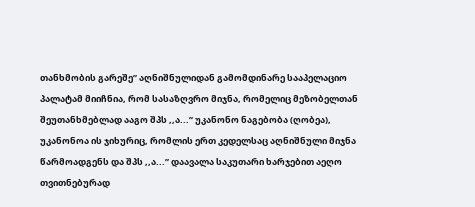თანხმობის გარეშე” აღნიშნულიდან გამომდინარე სააპელაციო პალატამ მიიჩნია, რომ სასაზღვრო მიჯნა, რომელიც მეზობელთან შეუთანხმებლად ააგო შპს ,,ა...” უკანონო ნაგებობა (ღობეა), უკანონოა ის ჯიხურიც, რომლის ერთ კედელსაც აღნიშნული მიჯნა წარმოადგენს და შპს ,,ა...” დაავალა საკუთარი ხარჯებით აეღო თვითნებურად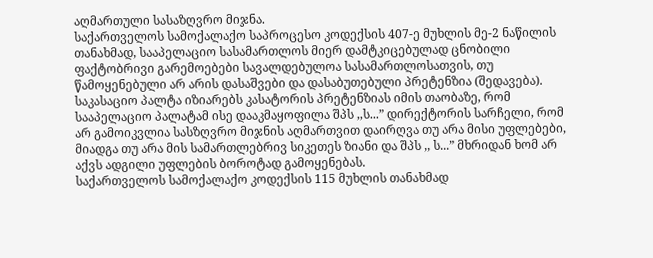აღმართული სასაზღვრო მიჯნა.
საქართველოს სამოქალაქო საპროცესო კოდექსის 407-ე მუხლის მე-2 ნაწილის თანახმად, სააპელაციო სასამართლოს მიერ დამტკიცებულად ცნობილი ფაქტობრივი გარემოებები სავალდებულოა სასამართლოსათვის, თუ წამოყენებული არ არის დასაშვები და დასაბუთებული პრეტენზია (შედავება).
საკასაციო პალტა იზიარებს კასატორის პრეტენზიას იმის თაობაზე, რომ სააპელაციო პალატამ ისე დააკმაყოფილა შპს ,,ს...” დირექტორის სარჩელი, რომ არ გამოიკვლია სასზღვრო მიჯნის აღმართვით დაირღვა თუ არა მისი უფლებები, მიადგა თუ არა მის სამართლებრივ სიკეთეს ზიანი და შპს ,, ს...” მხრიდან ხომ არ აქვს ადგილი უფლების ბოროტად გამოყენებას.
საქართველოს სამოქალაქო კოდექსის 115 მუხლის თანახმად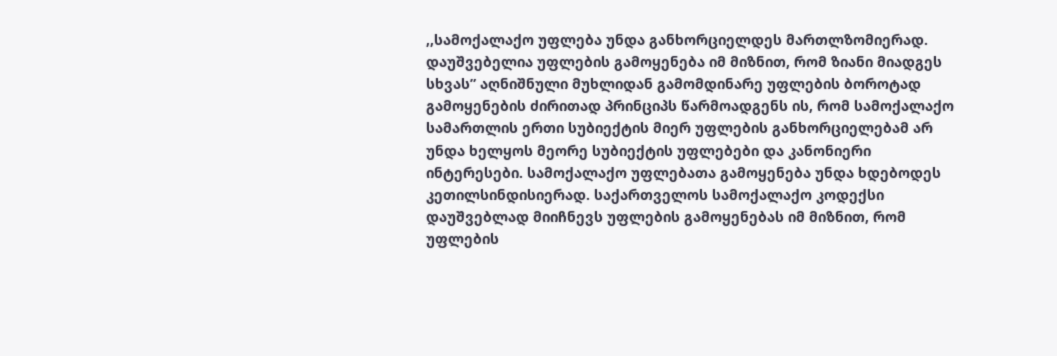,,სამოქალაქო უფლება უნდა განხორციელდეს მართლზომიერად. დაუშვებელია უფლების გამოყენება იმ მიზნით, რომ ზიანი მიადგეს სხვას” აღნიშნული მუხლიდან გამომდინარე უფლების ბოროტად გამოყენების ძირითად პრინციპს წარმოადგენს ის, რომ სამოქალაქო სამართლის ერთი სუბიექტის მიერ უფლების განხორციელებამ არ უნდა ხელყოს მეორე სუბიექტის უფლებები და კანონიერი ინტერესები. სამოქალაქო უფლებათა გამოყენება უნდა ხდებოდეს კეთილსინდისიერად. საქართველოს სამოქალაქო კოდექსი დაუშვებლად მიიჩნევს უფლების გამოყენებას იმ მიზნით, რომ უფლების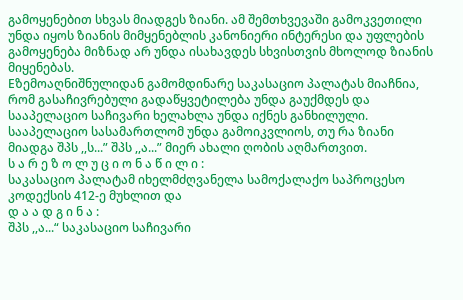გამოყენებით სხვას მიადგეს ზიანი. ამ შემთხვევაში გამოკვეთილი უნდა იყოს ზიანის მიმყენებლის კანონიერი ინტერესი და უფლების გამოყენება მიზნად არ უნდა ისახავდეს სხვისთვის მხოლოდ ზიანის მიყენებას.
Eზემოაღნიშნულიდან გამომდინარე საკასაციო პალატას მიაჩნია, რომ გასაჩივრებული გადაწყვეტილება უნდა გაუქმდეს და სააპელაციო საჩივარი ხელახლა უნდა იქნეს განხილული. სააპელაციო სასამართლომ უნდა გამოიკვლიოს, თუ რა ზიანი მიადგა შპს ,,ს...” შპს ,,ა...” მიერ ახალი ღობის აღმართვით.
ს ა რ ე ზ ო ლ უ ც ი ო ნ ა წ ი ლ ი :
საკასაციო პალატამ იხელმძღვანელა სამოქალაქო საპროცესო კოდექსის 412-ე მუხლით და
დ ა ა დ გ ი ნ ა :
შპს ,,ა...“ საკასაციო საჩივარი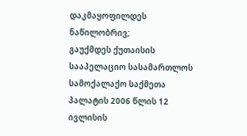დაკმაყოფილდეს ნაწილობრივ;
გაუქმდეს ქუთაისის სააპელაციო სასამართლოს სამოქალაქო საქმეთა პალატის 2006 წლის 12 ივლისის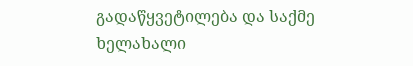გადაწყვეტილება და საქმე ხელახალი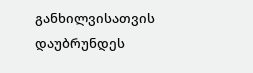განხილვისათვის დაუბრუნდეს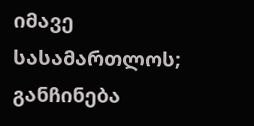იმავე სასამართლოს;
განჩინება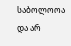საბოლოოა და არ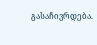გასაჩივრდება.